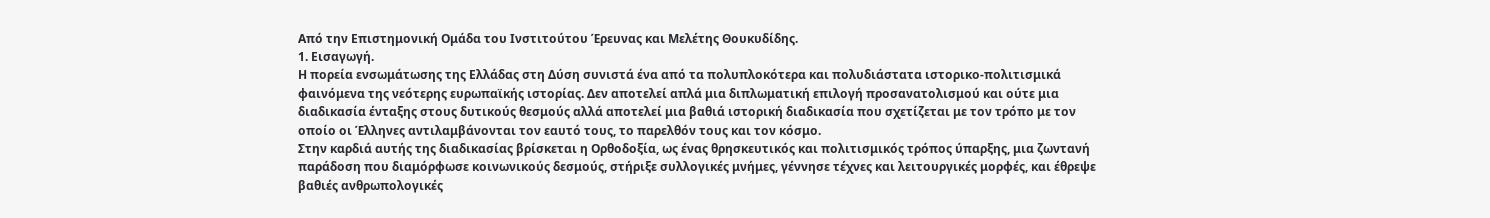Από την Επιστημονική Ομάδα του Ινστιτούτου Έρευνας και Μελέτης Θουκυδίδης.
1. Εισαγωγή.
Η πορεία ενσωμάτωσης της Ελλάδας στη Δύση συνιστά ένα από τα πολυπλοκότερα και πολυδιάστατα ιστορικο-πολιτισμικά φαινόμενα της νεότερης ευρωπαϊκής ιστορίας. Δεν αποτελεί απλά μια διπλωματική επιλογή προσανατολισμού και ούτε μια διαδικασία ένταξης στους δυτικούς θεσμούς αλλά αποτελεί μια βαθιά ιστορική διαδικασία που σχετίζεται με τον τρόπο με τον οποίο οι Έλληνες αντιλαμβάνονται τον εαυτό τους, το παρελθόν τους και τον κόσμο.
Στην καρδιά αυτής της διαδικασίας βρίσκεται η Ορθοδοξία, ως ένας θρησκευτικός και πολιτισμικός τρόπος ύπαρξης, μια ζωντανή παράδοση που διαμόρφωσε κοινωνικούς δεσμούς, στήριξε συλλογικές μνήμες, γέννησε τέχνες και λειτουργικές μορφές, και έθρεψε βαθιές ανθρωπολογικές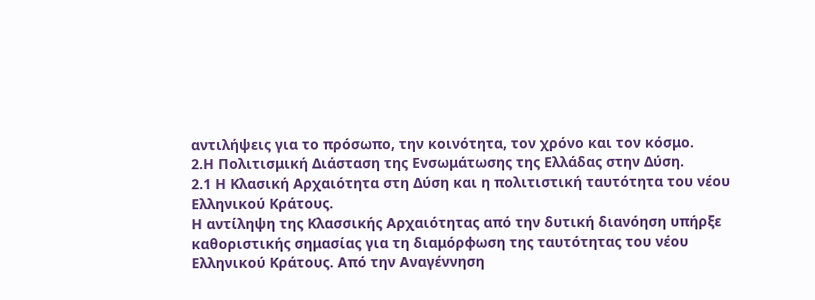αντιλήψεις για το πρόσωπο, την κοινότητα, τον χρόνο και τον κόσμο.
2.Η Πολιτισμική Διάσταση της Ενσωμάτωσης της Ελλάδας στην Δύση.
2.1 Η Κλασική Αρχαιότητα στη Δύση και η πολιτιστική ταυτότητα του νέου Ελληνικού Κράτους.
Η αντίληψη της Κλασσικής Αρχαιότητας από την δυτική διανόηση υπήρξε καθοριστικής σημασίας για τη διαμόρφωση της ταυτότητας του νέου Ελληνικού Κράτους. Από την Αναγέννηση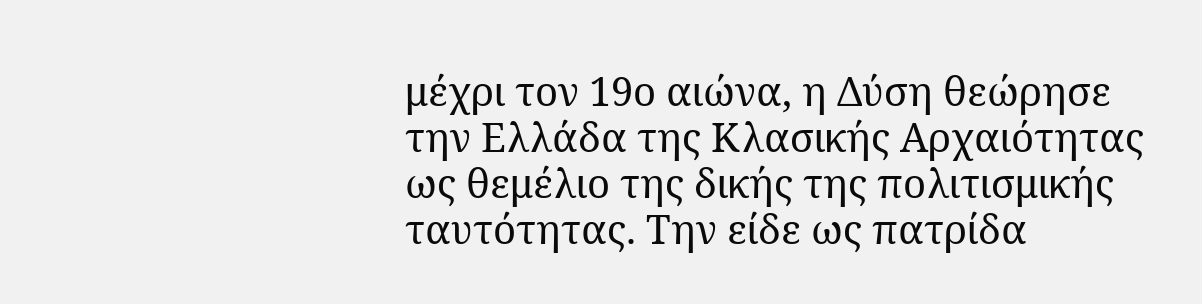μέχρι τον 19ο αιώνα, η Δύση θεώρησε την Ελλάδα της Κλασικής Αρχαιότητας ως θεμέλιο της δικής της πολιτισμικής ταυτότητας. Την είδε ως πατρίδα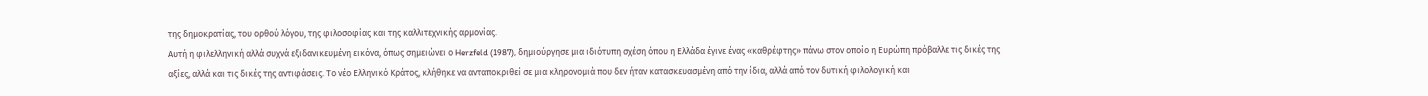της δημοκρατίας, του ορθού λόγου, της φιλοσοφίας και της καλλιτεχνικής αρμονίας.
Αυτή η φιλελληνική αλλά συχνά εξιδανικευμένη εικόνα, όπως σημειώνει ο Herzfeld (1987), δημιούργησε μια ιδιότυπη σχέση όπου η Ελλάδα έγινε ένας «καθρέφτης» πάνω στον οποίο η Ευρώπη πρόβαλλε τις δικές της αξίες, αλλά και τις δικές της αντιφάσεις. Το νέο Ελληνικό Κράτος, κλήθηκε να ανταποκριθεί σε μια κληρονομιά που δεν ήταν κατασκευασμένη από την ίδια, αλλά από τον δυτική φιλολογική και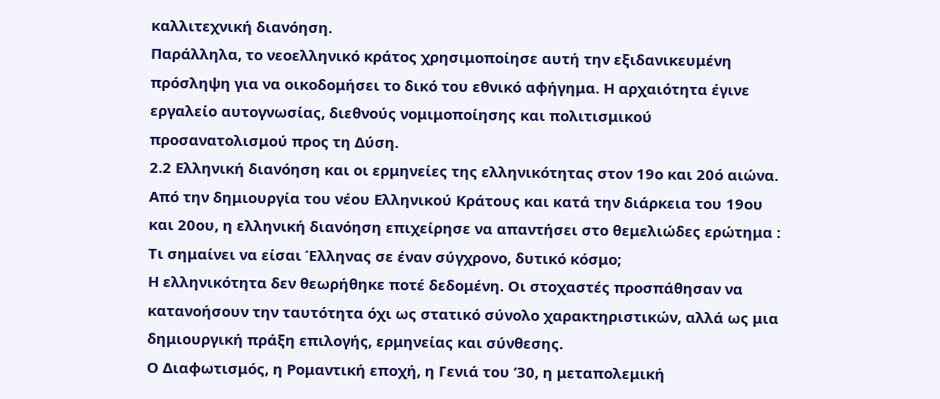καλλιτεχνική διανόηση.
Παράλληλα, το νεοελληνικό κράτος χρησιμοποίησε αυτή την εξιδανικευμένη πρόσληψη για να οικοδομήσει το δικό του εθνικό αφήγημα. Η αρχαιότητα έγινε εργαλείο αυτογνωσίας, διεθνούς νομιμοποίησης και πολιτισμικού προσανατολισμού προς τη Δύση.
2.2 Ελληνική διανόηση και οι ερμηνείες της ελληνικότητας στον 19ο και 20ό αιώνα.
Από την δημιουργία του νέου Ελληνικού Κράτους και κατά την διάρκεια του 19ου και 20ου, η ελληνική διανόηση επιχείρησε να απαντήσει στο θεμελιώδες ερώτημα : Τι σημαίνει να είσαι Έλληνας σε έναν σύγχρονο, δυτικό κόσμο;
Η ελληνικότητα δεν θεωρήθηκε ποτέ δεδομένη. Οι στοχαστές προσπάθησαν να κατανοήσουν την ταυτότητα όχι ως στατικό σύνολο χαρακτηριστικών, αλλά ως μια δημιουργική πράξη επιλογής, ερμηνείας και σύνθεσης.
Ο Διαφωτισμός, η Ρομαντική εποχή, η Γενιά του ’30, η μεταπολεμική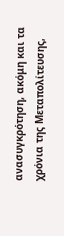ανασυγκρότηση, ακόμη και τα χρόνια της Μεταπολίτευσης,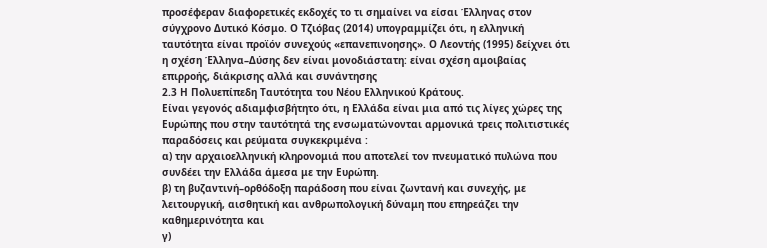προσέφεραν διαφορετικές εκδοχές το τι σημαίνει να είσαι Έλληνας στον σύγχρονο Δυτικό Κόσμο. Ο Τζιόβας (2014) υπογραμμίζει ότι, η ελληνική ταυτότητα είναι προϊόν συνεχούς «επανεπινοησης». Ο Λεοντής (1995) δείχνει ότι η σχέση Έλληνα–Δύσης δεν είναι μονοδιάστατη: είναι σχέση αμοιβαίας επιρροής, διάκρισης αλλά και συνάντησης
2.3 Η Πολυεπίπεδη Ταυτότητα του Νέου Ελληνικού Κράτους.
Είναι γεγονός αδιαμφισβήτητο ότι, η Ελλάδα είναι μια από τις λίγες χώρες της Ευρώπης που στην ταυτότητά της ενσωματώνονται αρμονικά τρεις πολιτιστικές παραδόσεις και ρεύματα συγκεκριμένα :
α) την αρχαιοελληνική κληρονομιά που αποτελεί τον πνευματικό πυλώνα που συνδέει την Ελλάδα άμεσα με την Ευρώπη.
β) τη βυζαντινή–ορθόδοξη παράδοση που είναι ζωντανή και συνεχής, με λειτουργική, αισθητική και ανθρωπολογική δύναμη που επηρεάζει την καθημερινότητα και
γ)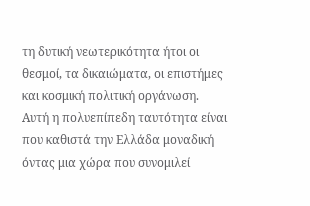τη δυτική νεωτερικότητα ήτοι οι θεσμοί, τα δικαιώματα, οι επιστήμες και κοσμική πολιτική οργάνωση.
Αυτή η πολυεπίπεδη ταυτότητα είναι που καθιστά την Ελλάδα μοναδική όντας μια χώρα που συνομιλεί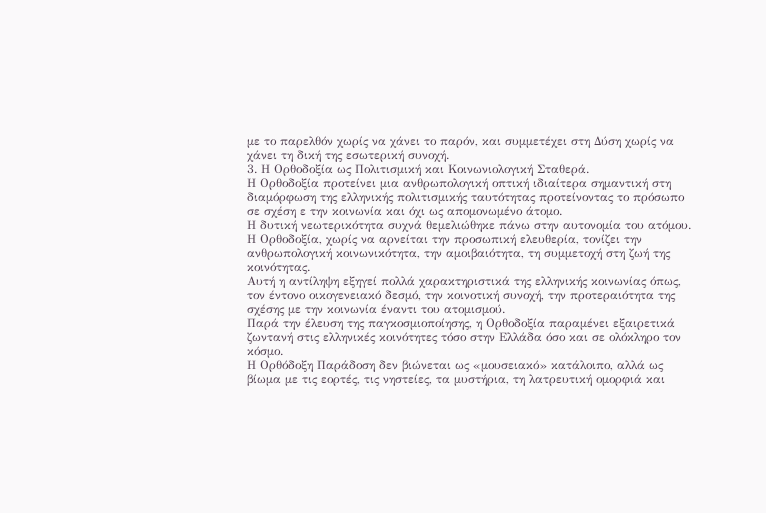με το παρελθόν χωρίς να χάνει το παρόν, και συμμετέχει στη Δύση χωρίς να χάνει τη δική της εσωτερική συνοχή.
3. Η Ορθοδοξία ως Πολιτισμική και Κοινωνιολογική Σταθερά.
Η Ορθοδοξία προτείνει μια ανθρωπολογική οπτική ιδιαίτερα σημαντική στη διαμόρφωση της ελληνικής πολιτισμικής ταυτότητας προτείνοντας το πρόσωπο σε σχέση ε την κοινωνία και όχι ως απομονωμένο άτομο.
Η δυτική νεωτερικότητα συχνά θεμελιώθηκε πάνω στην αυτονομία του ατόμου. Η Ορθοδοξία, χωρίς να αρνείται την προσωπική ελευθερία, τονίζει την ανθρωπολογική κοινωνικότητα, την αμοιβαιότητα, τη συμμετοχή στη ζωή της κοινότητας.
Αυτή η αντίληψη εξηγεί πολλά χαρακτηριστικά της ελληνικής κοινωνίας όπως, τον έντονο οικογενειακό δεσμό, την κοινοτική συνοχή, την προτεραιότητα της σχέσης με την κοινωνία έναντι του ατομισμού.
Παρά την έλευση της παγκοσμιοποίησης, η Ορθοδοξία παραμένει εξαιρετικά ζωντανή στις ελληνικές κοινότητες τόσο στην Ελλάδα όσο και σε ολόκληρο τον κόσμο.
Η Ορθόδοξη Παράδοση δεν βιώνεται ως «μουσειακό» κατάλοιπο, αλλά ως βίωμα με τις εορτές, τις νηστείες, τα μυστήρια, τη λατρευτική ομορφιά και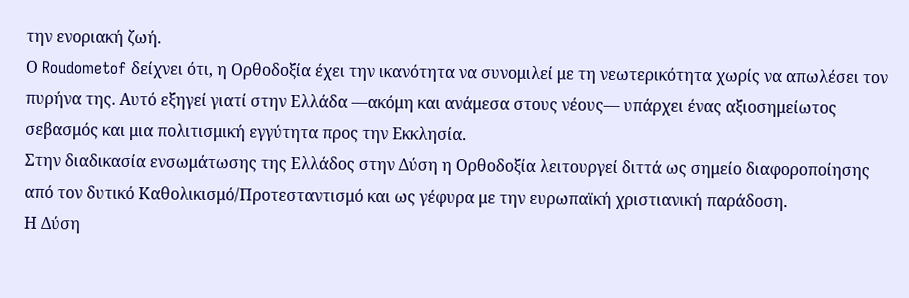την ενοριακή ζωή.
Ο Roudometof δείχνει ότι, η Ορθοδοξία έχει την ικανότητα να συνομιλεί με τη νεωτερικότητα χωρίς να απωλέσει τον πυρήνα της. Αυτό εξηγεί γιατί στην Ελλάδα —ακόμη και ανάμεσα στους νέους— υπάρχει ένας αξιοσημείωτος σεβασμός και μια πολιτισμική εγγύτητα προς την Εκκλησία.
Στην διαδικασία ενσωμάτωσης της Ελλάδος στην Δύση η Ορθοδοξία λειτουργεί διττά ως σημείο διαφοροποίησης από τον δυτικό Καθολικισμό/Προτεσταντισμό και ως γέφυρα με την ευρωπαϊκή χριστιανική παράδοση.
Η Δύση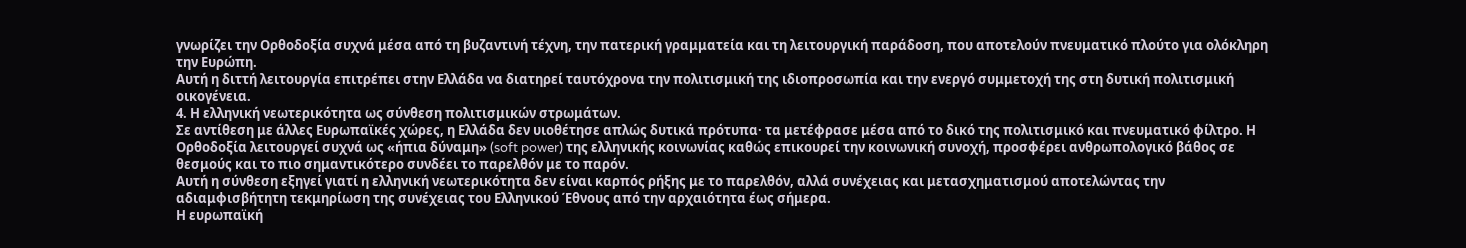γνωρίζει την Ορθοδοξία συχνά μέσα από τη βυζαντινή τέχνη, την πατερική γραμματεία και τη λειτουργική παράδοση, που αποτελούν πνευματικό πλούτο για ολόκληρη την Ευρώπη.
Αυτή η διττή λειτουργία επιτρέπει στην Ελλάδα να διατηρεί ταυτόχρονα την πολιτισμική της ιδιοπροσωπία και την ενεργό συμμετοχή της στη δυτική πολιτισμική οικογένεια.
4. Η ελληνική νεωτερικότητα ως σύνθεση πολιτισμικών στρωμάτων.
Σε αντίθεση με άλλες Ευρωπαϊκές χώρες, η Ελλάδα δεν υιοθέτησε απλώς δυτικά πρότυπα· τα μετέφρασε μέσα από το δικό της πολιτισμικό και πνευματικό φίλτρο. Η Ορθοδοξία λειτουργεί συχνά ως «ήπια δύναμη» (soft power) της ελληνικής κοινωνίας καθώς επικουρεί την κοινωνική συνοχή, προσφέρει ανθρωπολογικό βάθος σε θεσμούς και το πιο σημαντικότερο συνδέει το παρελθόν με το παρόν.
Αυτή η σύνθεση εξηγεί γιατί η ελληνική νεωτερικότητα δεν είναι καρπός ρήξης με το παρελθόν, αλλά συνέχειας και μετασχηματισμού αποτελώντας την αδιαμφισβήτητη τεκμηρίωση της συνέχειας του Ελληνικού Έθνους από την αρχαιότητα έως σήμερα.
Η ευρωπαϊκή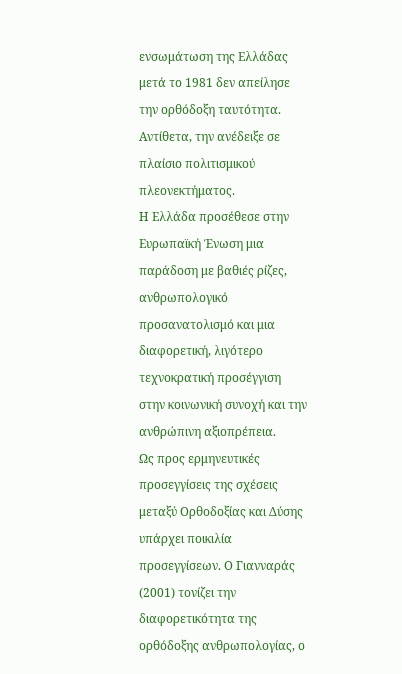ενσωμάτωση της Ελλάδας μετά το 1981 δεν απείλησε την ορθόδοξη ταυτότητα. Αντίθετα, την ανέδειξε σε πλαίσιο πολιτισμικού πλεονεκτήματος.
Η Ελλάδα προσέθεσε στην Ευρωπαϊκή Ένωση μια παράδοση με βαθιές ρίζες, ανθρωπολογικό προσανατολισμό και μια διαφορετική, λιγότερο τεχνοκρατική προσέγγιση στην κοινωνική συνοχή και την ανθρώπινη αξιοπρέπεια.
Ως προς ερμηνευτικές προσεγγίσεις της σχέσεις μεταξύ Ορθοδοξίας και Δύσης υπάρχει ποικιλία προσεγγίσεων. Ο Γιανναράς (2001) τονίζει την διαφορετικότητα της ορθόδοξης ανθρωπολογίας, ο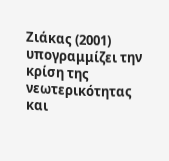Ζιάκας (2001) υπογραμμίζει την κρίση της νεωτερικότητας και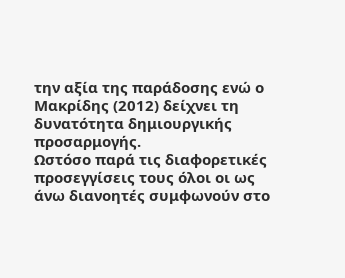την αξία της παράδοσης ενώ ο Μακρίδης (2012) δείχνει τη δυνατότητα δημιουργικής προσαρμογής.
Ωστόσο παρά τις διαφορετικές προσεγγίσεις τους όλοι οι ως άνω διανοητές συμφωνούν στο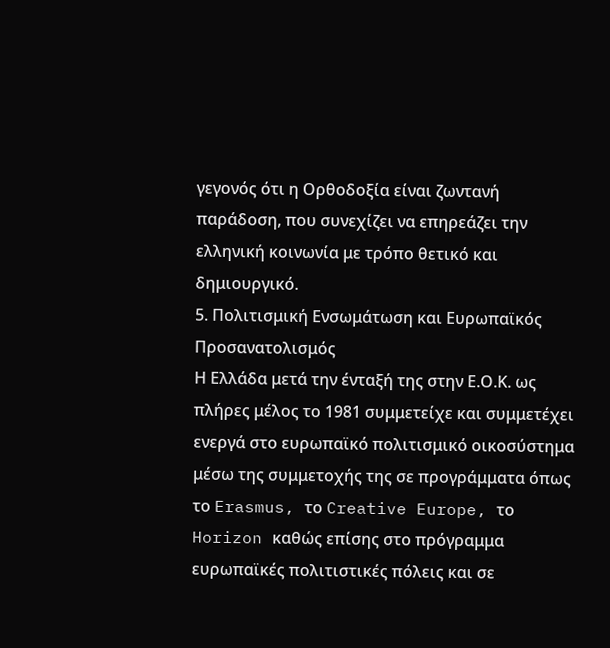γεγονός ότι η Ορθοδοξία είναι ζωντανή παράδοση, που συνεχίζει να επηρεάζει την ελληνική κοινωνία με τρόπο θετικό και δημιουργικό.
5. Πολιτισμική Ενσωμάτωση και Ευρωπαϊκός Προσανατολισμός
Η Ελλάδα μετά την ένταξή της στην Ε.Ο.Κ. ως πλήρες μέλος το 1981 συμμετείχε και συμμετέχει ενεργά στο ευρωπαϊκό πολιτισμικό οικοσύστημα μέσω της συμμετοχής της σε προγράμματα όπως το Erasmus, το Creative Europe, το Horizon καθώς επίσης στο πρόγραμμα ευρωπαϊκές πολιτιστικές πόλεις και σε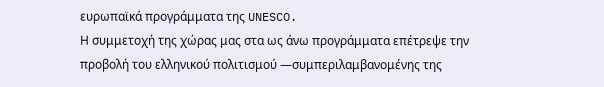ευρωπαϊκά προγράμματα της UNESCO.
Η συμμετοχή της χώρας μας στα ως άνω προγράμματα επέτρεψε την προβολή του ελληνικού πολιτισμού —συμπεριλαμβανομένης της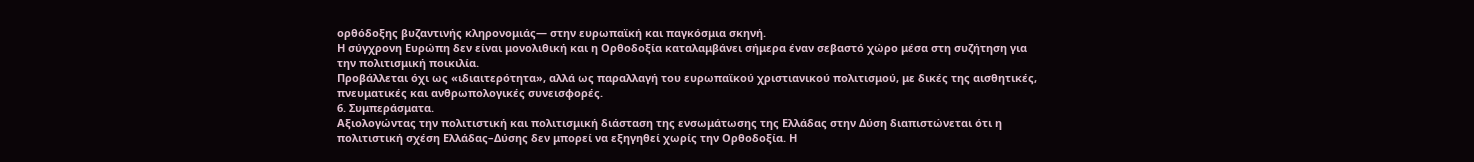ορθόδοξης βυζαντινής κληρονομιάς— στην ευρωπαϊκή και παγκόσμια σκηνή.
Η σύγχρονη Ευρώπη δεν είναι μονολιθική και η Ορθοδοξία καταλαμβάνει σήμερα έναν σεβαστό χώρο μέσα στη συζήτηση για την πολιτισμική ποικιλία.
Προβάλλεται όχι ως «ιδιαιτερότητα», αλλά ως παραλλαγή του ευρωπαϊκού χριστιανικού πολιτισμού, με δικές της αισθητικές, πνευματικές και ανθρωπολογικές συνεισφορές.
6. Συμπεράσματα.
Αξιολογώντας την πολιτιστική και πολιτισμική διάσταση της ενσωμάτωσης της Ελλάδας στην Δύση διαπιστώνεται ότι η πολιτιστική σχέση Ελλάδας–Δύσης δεν μπορεί να εξηγηθεί χωρίς την Ορθοδοξία. Η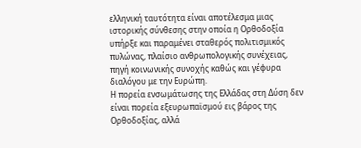ελληνική ταυτότητα είναι αποτέλεσμα μιας ιστορικής σύνθεσης στην οποία η Ορθοδοξία υπήρξε και παραμένει σταθερός πολιτισμικός πυλώνας, πλαίσιο ανθρωπολογικής συνέχειας, πηγή κοινωνικής συνοχής καθώς και γέφυρα διαλόγου με την Ευρώπη.
Η πορεία ενσωμάτωσης της Ελλάδας στη Δύση δεν είναι πορεία εξευρωπαϊσμού εις βάρος της Ορθοδοξίας, αλλά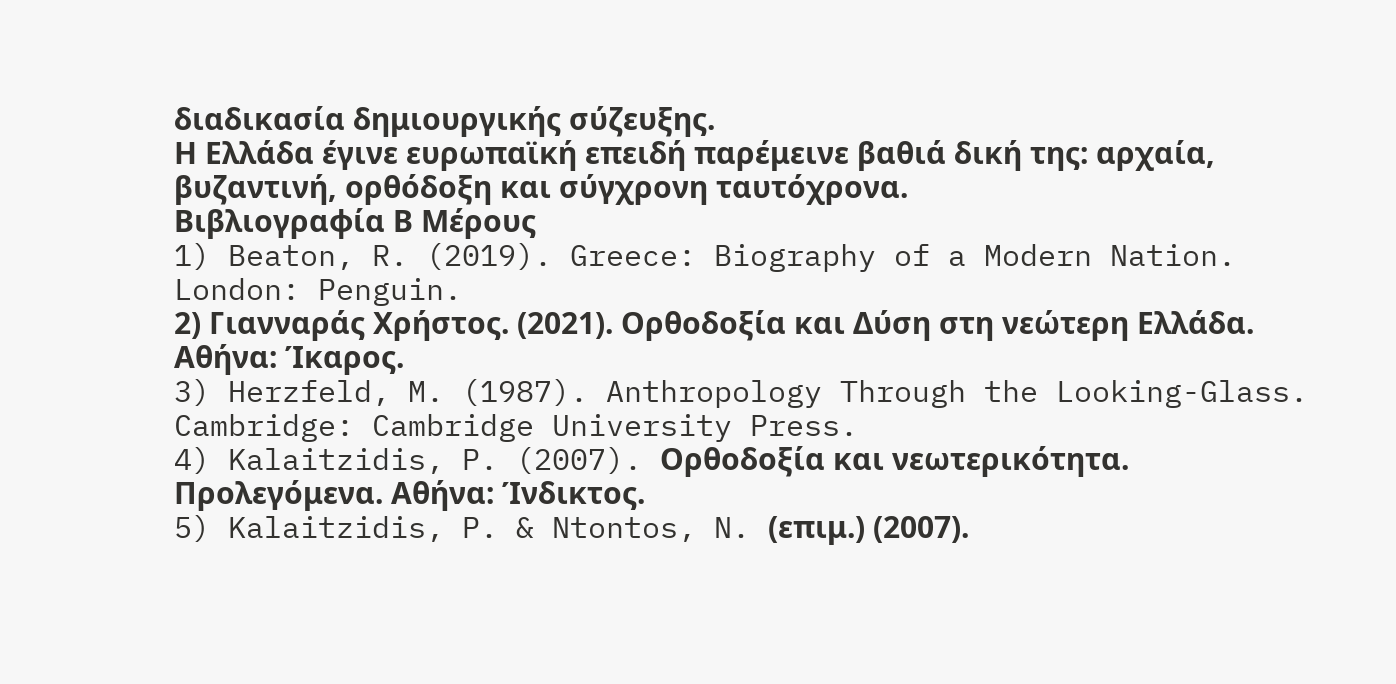διαδικασία δημιουργικής σύζευξης.
Η Ελλάδα έγινε ευρωπαϊκή επειδή παρέμεινε βαθιά δική της: αρχαία, βυζαντινή, ορθόδοξη και σύγχρονη ταυτόχρονα.
Βιβλιογραφία Β Μέρους
1) Beaton, R. (2019). Greece: Biography of a Modern Nation. London: Penguin.
2) Γιανναράς Χρήστος. (2021). Ορθοδοξία και Δύση στη νεώτερη Ελλάδα. Αθήνα: Ίκαρος.
3) Herzfeld, M. (1987). Anthropology Through the Looking-Glass. Cambridge: Cambridge University Press.
4) Kalaitzidis, P. (2007). Ορθοδοξία και νεωτερικότητα. Προλεγόμενα. Αθήνα: Ίνδικτος.
5) Kalaitzidis, P. & Ntontos, N. (επιμ.) (2007).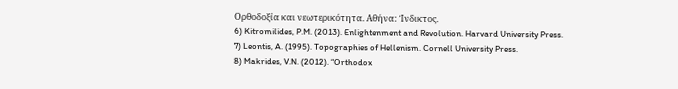Ορθοδοξία και νεωτερικότητα. Αθήνα: Ίνδικτος.
6) Kitromilides, P.M. (2013). Enlightenment and Revolution. Harvard University Press.
7) Leontis, A. (1995). Topographies of Hellenism. Cornell University Press.
8) Makrides, V.N. (2012). “Orthodox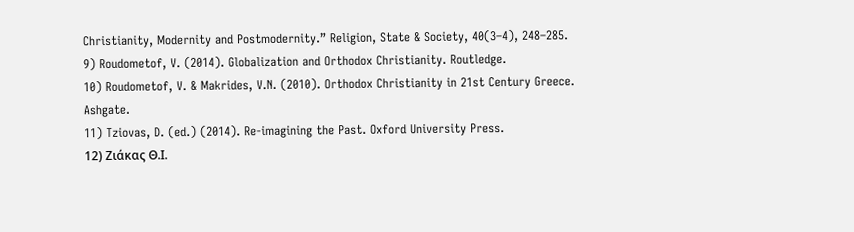Christianity, Modernity and Postmodernity.” Religion, State & Society, 40(3–4), 248–285.
9) Roudometof, V. (2014). Globalization and Orthodox Christianity. Routledge.
10) Roudometof, V. & Makrides, V.N. (2010). Orthodox Christianity in 21st Century Greece. Ashgate.
11) Tziovas, D. (ed.) (2014). Re-imagining the Past. Oxford University Press.
12) Ζιάκας Θ.Ι.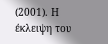(2001). Η έκλειψη του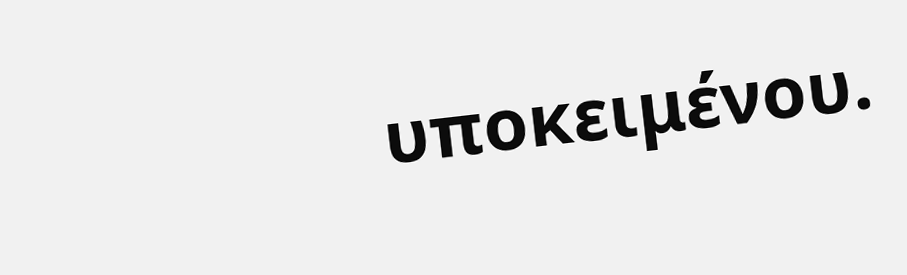υποκειμένου.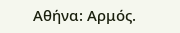Αθήνα: Αρμός.